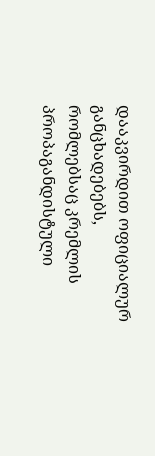დააკვირდით ოფიციალურ განცხადებებს, რომლებსაც კრემლის პროპაგანდისტული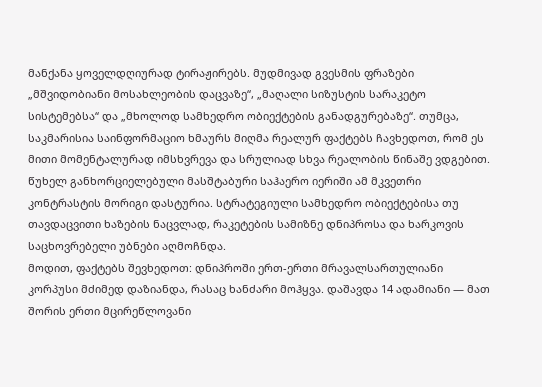მანქანა ყოველდღიურად ტირაჟირებს. მუდმივად გვესმის ფრაზები „მშვიდობიანი მოსახლეობის დაცვაზე“, „მაღალი სიზუსტის სარაკეტო სისტემებსა“ და „მხოლოდ სამხედრო ობიექტების განადგურებაზე“. თუმცა, საკმარისია საინფორმაციო ხმაურს მიღმა რეალურ ფაქტებს ჩავხედოთ, რომ ეს მითი მომენტალურად იმსხვრევა და სრულიად სხვა რეალობის წინაშე ვდგებით.
წუხელ განხორციელებული მასშტაბური საჰაერო იერიში ამ მკვეთრი კონტრასტის მორიგი დასტურია. სტრატეგიული სამხედრო ობიექტებისა თუ თავდაცვითი ხაზების ნაცვლად, რაკეტების სამიზნე დნიპროსა და ხარკოვის საცხოვრებელი უბნები აღმოჩნდა.
მოდით, ფაქტებს შევხედოთ: დნიპროში ერთ-ერთი მრავალსართულიანი კორპუსი მძიმედ დაზიანდა, რასაც ხანძარი მოჰყვა. დაშავდა 14 ადამიანი — მათ შორის ერთი მცირეწლოვანი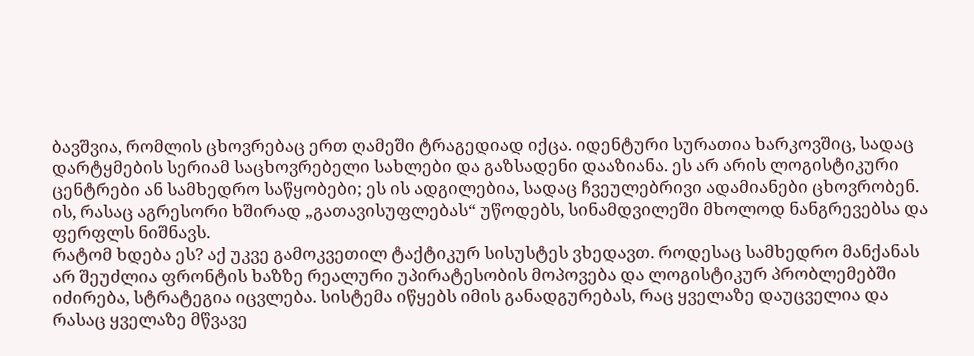ბავშვია, რომლის ცხოვრებაც ერთ ღამეში ტრაგედიად იქცა. იდენტური სურათია ხარკოვშიც, სადაც დარტყმების სერიამ საცხოვრებელი სახლები და გაზსადენი დააზიანა. ეს არ არის ლოგისტიკური ცენტრები ან სამხედრო საწყობები; ეს ის ადგილებია, სადაც ჩვეულებრივი ადამიანები ცხოვრობენ. ის, რასაც აგრესორი ხშირად „გათავისუფლებას“ უწოდებს, სინამდვილეში მხოლოდ ნანგრევებსა და ფერფლს ნიშნავს.
რატომ ხდება ეს? აქ უკვე გამოკვეთილ ტაქტიკურ სისუსტეს ვხედავთ. როდესაც სამხედრო მანქანას არ შეუძლია ფრონტის ხაზზე რეალური უპირატესობის მოპოვება და ლოგისტიკურ პრობლემებში იძირება, სტრატეგია იცვლება. სისტემა იწყებს იმის განადგურებას, რაც ყველაზე დაუცველია და რასაც ყველაზე მწვავე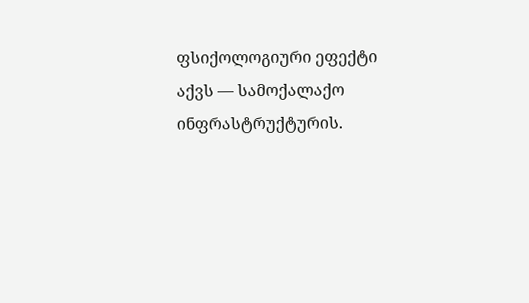ფსიქოლოგიური ეფექტი აქვს — სამოქალაქო ინფრასტრუქტურის.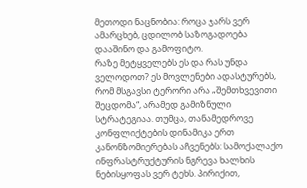მეთოდი ნაცნობია: როცა ჯარს ვერ ამარცხებ, ცდილობ საზოგადოება დააშინო და გამოფიტო.
რაზე მეტყველებს ეს და რას უნდა ველოდოთ? ეს მოვლენები ადასტურებს, რომ მსგავსი ტერორი არა „შემთხვევითი შეცდომა“, არამედ გამიზნული სტრატეგიაა. თუმცა, თანამედროვე კონფლიქტების დინამიკა ერთ კანონზომიერებას აჩვენებს: სამოქალაქო ინფრასტრუქტურის ნგრევა ხალხის ნებისყოფას ვერ ტეხს. პირიქით,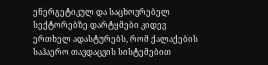ენერგეტიკულ და საცხოვრებელ სექტორებზე დარტყმები კიდევ ერთხელ ადასტურებს, რომ ქალაქების საჰაერო თავდაცვის სისტემებით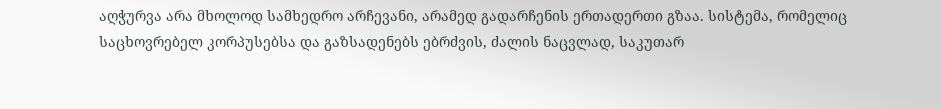აღჭურვა არა მხოლოდ სამხედრო არჩევანი, არამედ გადარჩენის ერთადერთი გზაა. სისტემა, რომელიც საცხოვრებელ კორპუსებსა და გაზსადენებს ებრძვის, ძალის ნაცვლად, საკუთარ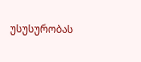უსუსურობას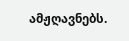ამჟღავნებს.